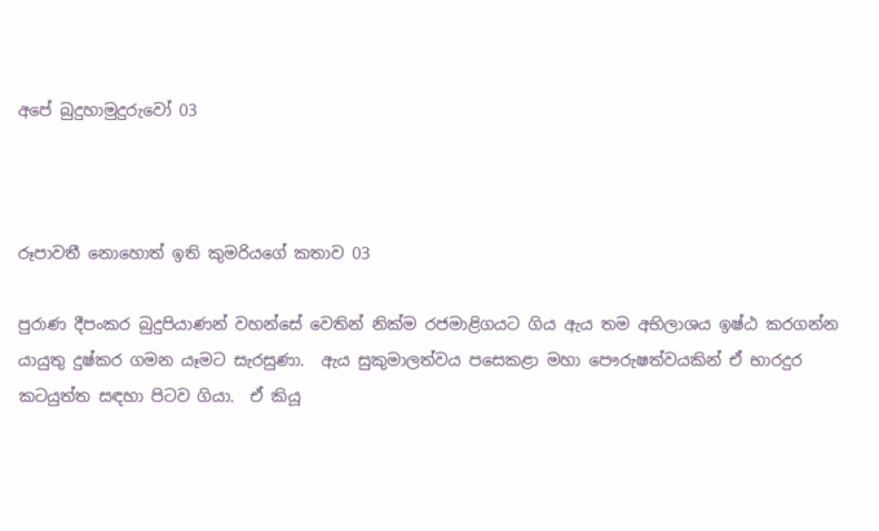අපේ බුදුහාමුදුරුවෝ 03



රූපාවතී නොහොත් ඉති කුමරියගේ කතාව 03

පුරාණ දීපංකර බුදුපියාණන් වහන්සේ වෙතින් නික්ම රජමාළිගයට ගිය ඇය තම අභිලාශය ඉෂ්ඨ කරගන්න යායුතු දුෂ්කර ගමන යෑමට සැරසුණා.  ඇය සුකුමාලත්වය පසෙකළා මහා පෞරුෂත්වයකින් ඒ භාරදුර කටයුත්ත සඳහා පිටව ගියා.  ඒ කියූ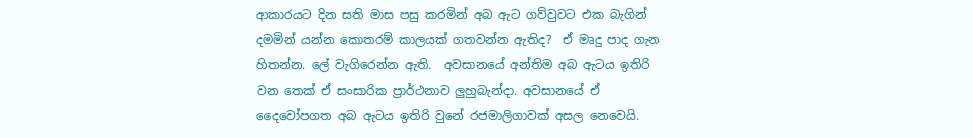ආකාරයට දින සති මාස පසු කරමින් අබ ඇට ගව්වුවට එක බැගින් දමමින් යන්න කොතරම් කාලයක් ගතවන්න ඇතිද?  ඒ මෘදු පාද ගැන හිතන්න. ලේ වැගිරෙන්න ඇති.  අවසානයේ අන්තිම අබ ඇටය ඉතිරි වන තෙක් ඒ සංසාරික ප්‍රාර්ථනාව ලුහුබැන්දා. අවසානයේ ඒ දෛවෝපගත අබ ඇටය ඉතිරි වුනේ රජමාලිගාවක් අසල නෙවෙයි.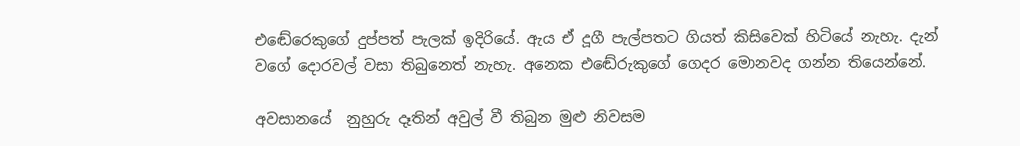එඬේරෙකුගේ දුප්පත් පැලක් ඉදිරියේ. ඇය ඒ දූගී පැල්පතට ගියත් කිසිවෙක් හිටියේ නැහැ. දැන් වගේ දොරවල් වසා තිබුනෙත් නැහැ. අනෙක එඬේරුකුගේ ගෙදර මොනවද ගන්න තියෙන්නේ.

අවසානයේ  නුහුරු දෑතින් අවුල් වී තිබුන මුළු නිවසම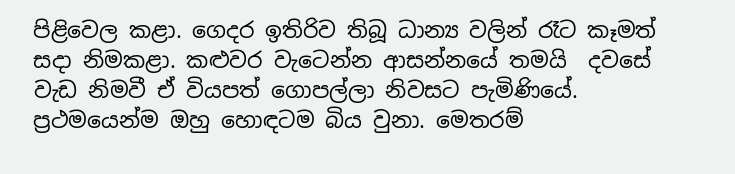පිළිවෙල කළා. ගෙදර ඉතිරිව තිබූ ධාන්‍ය වලින් රෑට කෑමත් සදා නිමකළා. කළුවර වැටෙන්න ආසන්නයේ තමයි  දවසේ වැඩ නිමවී ඒ වියපත් ගොපල්ලා නිවසට පැමිණියේ. ප්‍රථමයෙන්ම ඔහු හොඳටම බිය වුනා. මෙතරම්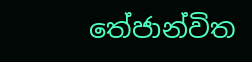තේජාන්විත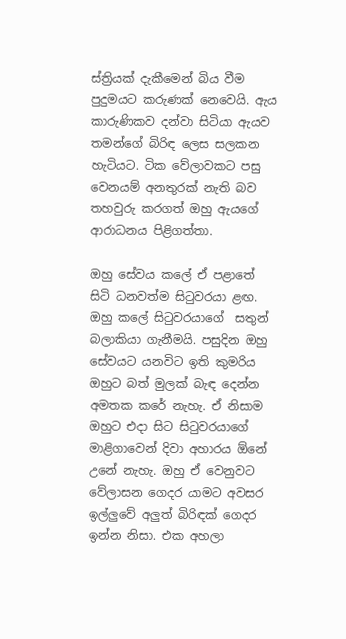ස්ත්‍රියක් දැකීමෙන් බිය වීම පුදුමයට කරුණක් නෙවෙයි. ඇය කාරුණිකව දන්වා සිටියා ඇයව තමන්ගේ බිරිඳ ලෙස සලකන හැටියට. ටික වේලාවකට පසු  වෙනයම් අනතුරක් නැති බව තහවුරු කරගත් ඔහු ඇයගේ ආරාධනය පිළිගත්තා.

ඔහු සේවය කලේ ඒ පළාතේ සිටි ධනවත්ම සිටුවරයා ළඟ. ඔහු කලේ සිටුවරයාගේ  සතුන් බලාකියා ගැනීමයි. පසුදින ඔහු සේවයට යනවිට ඉති කුමරිය ඔහුට බත් මුලක් බැඳ දෙන්න අමතක කරේ නැහැ. ඒ නිසාම ඔහුට එදා සිට සිටුවරයාගේ මාළිගාවෙන් දිවා අහාරය ඕනේ උනේ නැහැ. ඔහු ඒ වෙනුවට වේලාසන ගෙදර යාමට අවසර ඉල්ලුවේ අලුත් බිරිඳක් ගෙදර ඉන්න නිසා. එක අහලා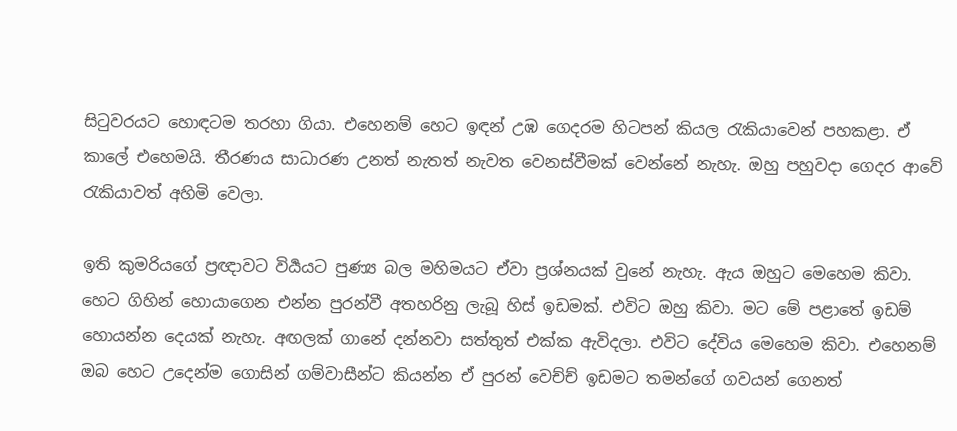සිටුවරයට හොඳටම තරහා ගියා. එහෙනම් හෙට ඉඳන් උඹ ගෙදරම හිටපන් කියල රැකියාවෙන් පහකළා. ඒ කාලේ එහෙමයි. තීරණය සාධාරණ උනත් නැතත් නැවත වෙනස්වීමක් වෙන්නේ නැහැ. ඔහු පහුවදා ගෙදර ආවේ රැකියාවත් අහිමි වෙලා.

ඉති කුමරියගේ ප්‍රඥාවට විර්‍යයට පුණ්‍ය බල මහිමයට ඒවා ප්‍රශ්නයක් වුනේ නැහැ. ඇය ඔහුට මෙහෙම කිවා.  හෙට ගිහින් හොයාගෙන එන්න පුරන්වී අතහරිනු ලැබූ හිස් ඉඩමක්. එවිට ඔහු කිවා. මට මේ පළාතේ ඉඩම් හොයන්න දෙයක් නැහැ. අඟලක් ගානේ දන්නවා සත්තුත් එක්ක ඇවිදලා. එවිට දේවිය මෙහෙම කිවා. එහෙනම් ඔබ හෙට උදෙන්ම ගොසින් ගම්වාසීන්ට කියන්න ඒ පුරන් වෙච්ච් ඉඩමට තමන්ගේ ගවයන් ගෙනත්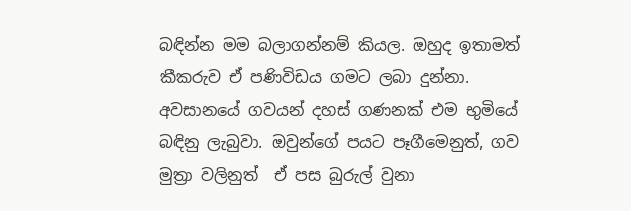බඳින්න මම බලාගන්නම් කියල. ඔහුද ඉතාමත් කීකරුව ඒ පණිවිඩය ගමට ලබා දුන්නා. අවසානයේ ගවයන් දහස් ගණනක් එම භුමියේ බඳිනු ලැබුවා. ඔවුන්ගේ පයට පෑගීමෙනුත්, ගව මුත්‍රා වලිනුත්  ඒ පස බුරුල් වුනා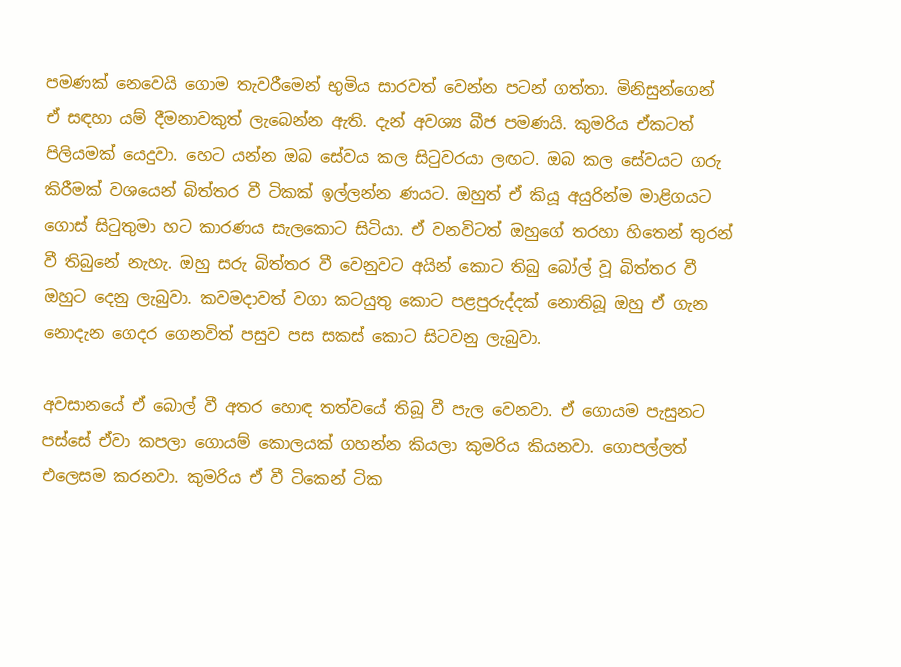පමණක් නෙවෙයි ගොම තැවරීමෙන් භුමිය සාරවත් වෙන්න පටන් ගත්තා. මිනිසුන්ගෙන් ඒ සඳහා යම් දීමනාවකුත් ලැබෙන්න ඇති. දැන් අවශ්‍ය බීජ පමණයි. කුමරිය ඒකටත් පිලියමක් යෙදුවා. හෙට යන්න ඔබ සේවය කල සිටුවරයා ලඟට. ඔබ කල සේවයට ගරු කිරීමක් වශයෙන් බිත්තර වී ටිකක් ඉල්ලන්න ණයට. ඔහුත් ඒ කියූ අයුරින්ම මාළිගයට ගොස් සිටුතුමා හට කාරණය සැලකොට සිටියා. ඒ වනවිටත් ඔහුගේ තරහා හිතෙන් තුරන් වී තිබුනේ නැහැ. ඔහු සරු බිත්තර වී වෙනුවට අයින් කොට තිබු බෝල් වූ බිත්තර වී ඔහුට දෙනු ලැබුවා. කවමදාවත් වගා කටයුතු කොට පළපුරුද්දක් නොතිබූ ඔහු ඒ ගැන නොදැන ගෙදර ගෙනවිත් පසුව පස සකස් කොට සිටවනු ලැබුවා.

අවසානයේ ඒ බොල් වී අතර හොඳ තත්වයේ තිබූ වී පැල වෙනවා. ඒ ගොයම පැසුනට පස්සේ ඒවා කපලා ගොයම් කොලයක් ගහන්න කියලා කුමරිය කියනවා. ගොපල්ලත් එලෙසම කරනවා. කුමරිය ඒ වී ටිකෙන් ටික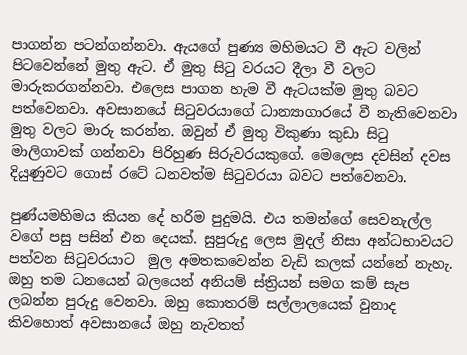පාගන්න පටන්ගන්නවා. ඇයගේ පුණ්‍ය මහිමයට වී ඇට වලින් පිටවෙන්නේ මුතු ඇට. ඒ මුතු සිටු වරයට දීලා වී වලට මාරුකරගන්නවා. එලෙස පාගන හැම වී ඇටයක්ම මුතු බවට පත්වෙනවා. අවසානයේ සිටුවරයාගේ ධාන්‍යාගාරයේ වී නැතිවෙනවා මුතු වලට මාරු කරන්න. ඔවුන් ඒ මුතු විකුණා කුඩා සිටු මාලිගාවක් ගන්නවා පිරිහුණ සිරුවරයකුගේ. මෙලෙස දවසින් දවස දියුණුවට ගොස් රටේ ධනවත්ම සිටුවරයා බවට පත්වෙනවා.

පුණ්යමහිමය කියන දේ හරිම පුදුමයි. එය තමන්ගේ සෙවනැල්ල වගේ පසු පසින් එන දෙයක්. සුපුරුදු ලෙස මුදල් නිසා අන්ධභාවයට පත්වන සිටුවරයාට  මුල අමතකවෙන්න වැඩි කලක් යන්නේ නැහැ. ඔහු තම ධනයෙන් බලයෙන් අනියම් ස්ත්‍රියන් සමග කම් සැප ලබන්න පුරුදු වෙනවා. ඔහු කොතරම් සල්ලාලයෙක් වුනාද කිවහොත් අවසානයේ ඔහු නැවතත්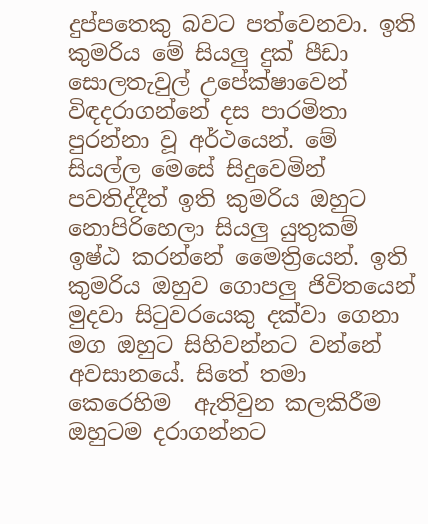දුප්පතෙකු බවට පත්වෙනවා. ඉති කුමරිය මේ සියලු දුක් පීඩා සොලතැවුල් උපේක්ෂාවෙන් විඳදරාගන්නේ දස පාරමිතා පුරන්නා වූ අර්ථයෙන්. මේ සියල්ල මෙසේ සිදුවෙමින් පවතිද්දීත් ඉති කුමරිය ඔහුට නොපිරිහෙලා සියලු යුතුකම් ඉෂ්ඨ කරන්නේ මෛත්‍රියෙන්. ඉති කුමරිය ඔහුව ගොපලු ජිවිතයෙන් මුදවා සිටුවරයෙකු දක්වා ගෙනා මග ඔහුට සිහිවන්නට වන්නේ අවසානයේ. සිතේ තමා කෙරෙහිම  ඇතිවුන කලකිරීම ඔහුටම දරාගන්නට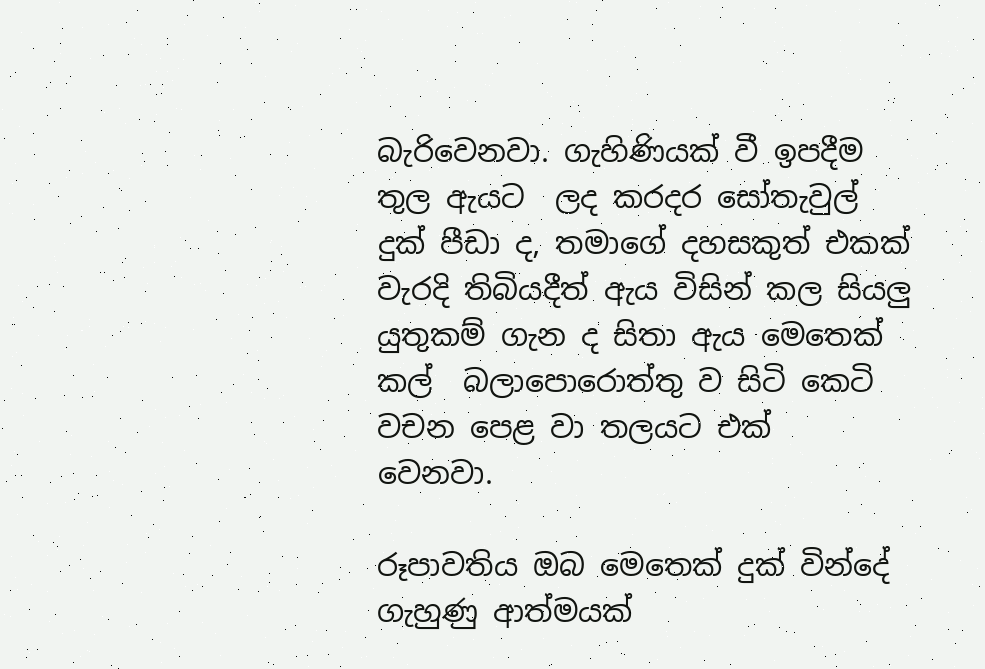බැරිවෙනවා. ගැහිණියක් වී ඉපදීම තුල ඇයට  ලද කරදර සෝතැවුල් දුක් පීඩා ද, තමාගේ දහසකුත් එකක් වැරදි තිබියදීත් ඇය විසින් කල සියලු යුතුකම් ගැන ද සිතා ඇය මෙතෙක් කල්  බලාපොරොත්තු ව සිටි කෙටි වචන පෙළ වා තලයට එක්  වෙනවා.

රූපාවතිය ඔබ මෙතෙක් දුක් වින්දේ ගැහුණු ආත්මයක්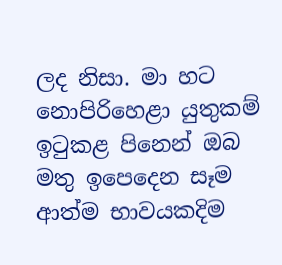ලද නිසා. මා හට නොපිරිහෙළා යුතුකම් ඉටුකළ පිනෙන් ඔබ මතු ඉපෙදෙන සෑම ආත්ම භාවයකදිම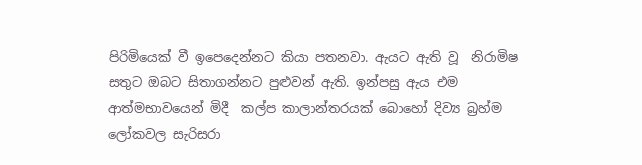පිරිමියෙක් වී ඉපෙදෙන්නට කියා පතනවා. ඇයට ඇති වූ  නිරාමිෂ සතුට ඔබට සිතාගන්නට පුළුවන් ඇති. ඉන්පසු ඇය එම ආත්මභාවයෙන් මිදී  කල්ප කාලාන්තරයක් බොහෝ දිව්‍ය බ්‍රහ්ම ලෝකවල සැරිසරා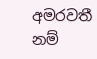අමරවතී නම්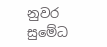නුවර සුමේධ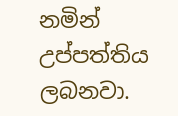නමින් උප්පත්තිය ලබනවා.